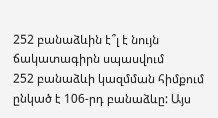252 բանաձևին է՞լ է նույն ճակատագիրն սպասվում
252 բանաձևի կազմման հիմքում ընկած է 106-րդ բանաձևը: Այս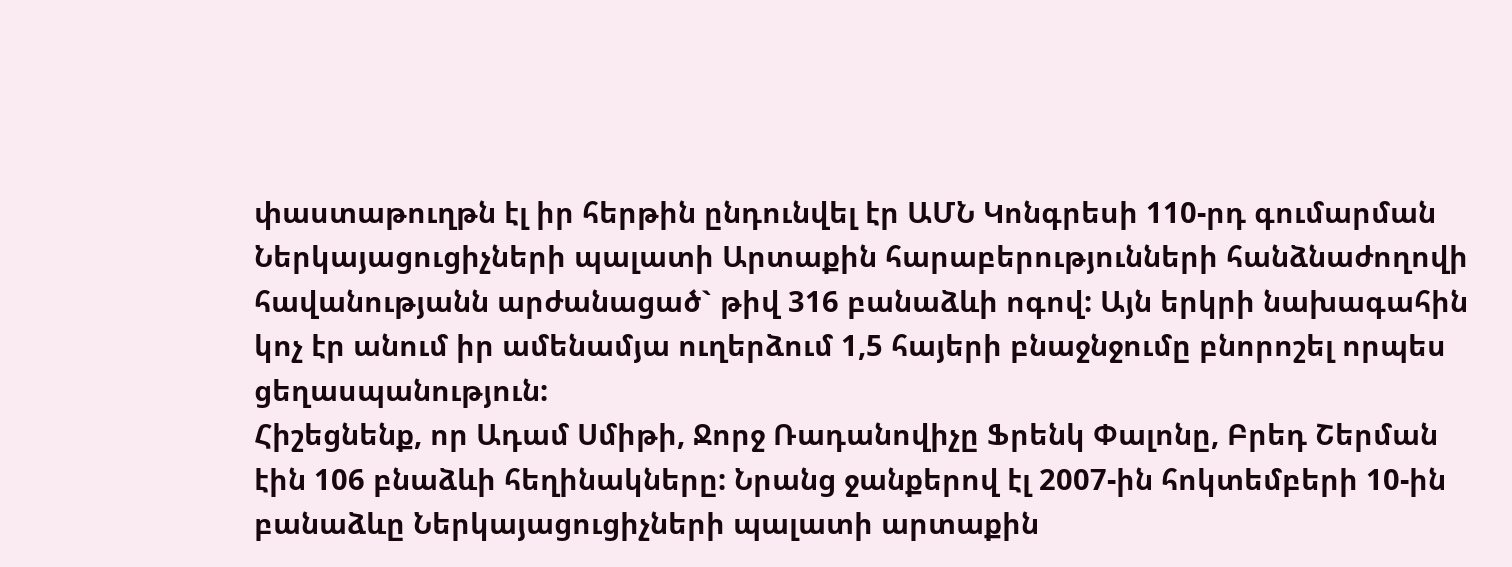փաստաթուղթն էլ իր հերթին ընդունվել էր ԱՄՆ Կոնգրեսի 110-րդ գումարման Ներկայացուցիչների պալատի Արտաքին հարաբերությունների հանձնաժողովի հավանությանն արժանացած` թիվ 316 բանաձևի ոգով: Այն երկրի նախագահին կոչ էր անում իր ամենամյա ուղերձում 1,5 հայերի բնաջնջումը բնորոշել որպես ցեղասպանություն:
Հիշեցնենք, որ Ադամ Սմիթի, Ջորջ Ռադանովիչը Ֆրենկ Փալոնը, Բրեդ Շերման էին 106 բնաձևի հեղինակները: Նրանց ջանքերով էլ 2007-ին հոկտեմբերի 10-ին բանաձևը Ներկայացուցիչների պալատի արտաքին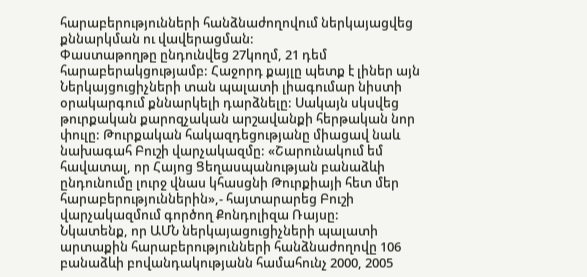հարաբերությունների հանձնաժողովում ներկայացվեց քննարկման ու վավերացման:
Փաստաթողթը ընդունվեց 27կողմ, 21 դեմ հարաբերակցությամբ: Հաջորդ քայլը պետք է լիներ այն Ներկայցուցիչների տան պալատի լիագումար նիստի օրակարգում քննարկելի դարձնելը: Սակայն սկսվեց թուրքական քարոզչական արշավանքի հերթական նոր փուլը: Թուրքական հակազդեցությանը միացավ նաև նախագահ Բուշի վարչակազմը: «Շարունակում եմ հավատալ, որ Հայոց Ցեղասպանության բանաձևի ընդունումը լուրջ վնաս կհասցնի Թուրքիայի հետ մեր հարաբերություններին»,- հայտարարեց Բուշի վարչակազմում գործող Քոնդոլիզա Ռայսը:
Նկատենք, որ ԱՄՆ ներկայացուցիչների պալատի արտաքին հարաբերությունների հանձնաժողովը 106 բանաձևի բովանդակությանն համահունչ 2000, 2005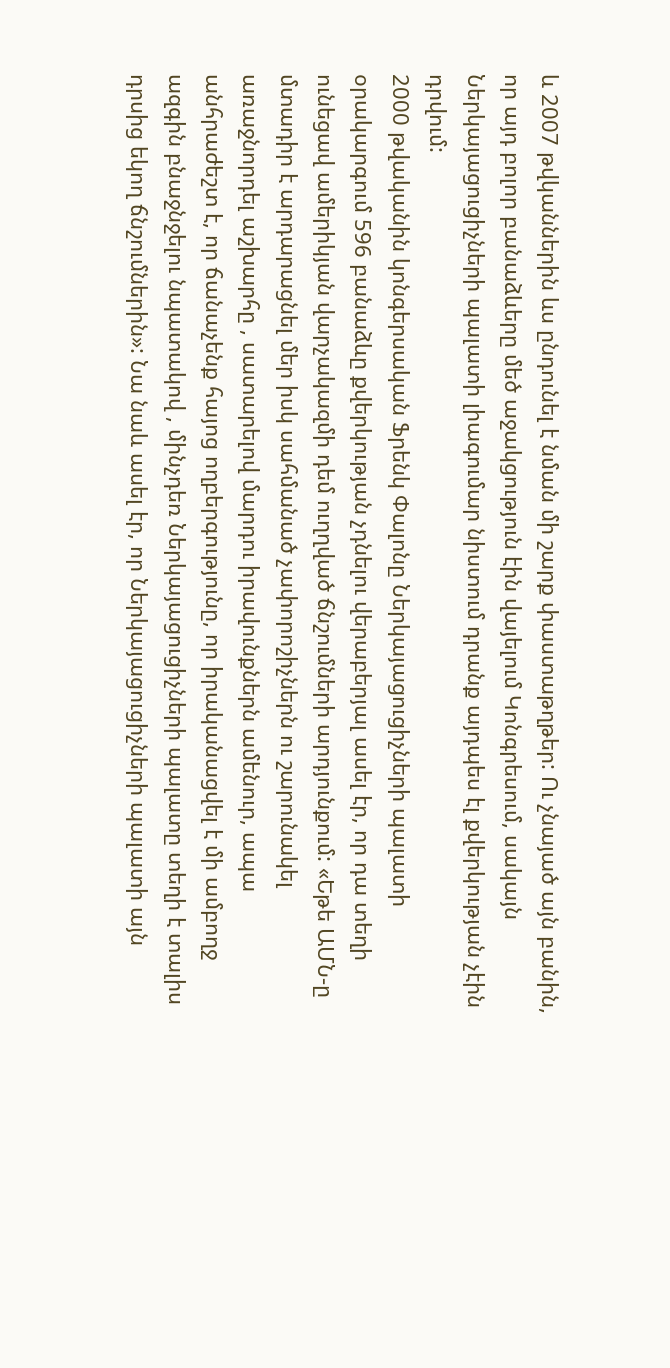և 2007 թվկաններին ևս ընդունել է նման մի շարք փաստաթղթեր: Ու չնայած այն բանին, որ այդ բոլոր բանաձևերը մեծ աջակցություն էին վայելում Կոնգրեսում, սակայն Ներկայացուցիչների պալատի լիագումար նիստում դրանք այդպես էլ քվերկության չէին դրվում:
2000 թվականին կոնգերսական Ֆրենկ Փալոնը Ներկայացուցիչների պալատի օրակարգում 596 բանաձևը քվերկության չդնելու վերաբերյալ ասել էր, որ դա տեղի ունեցավ ամերիկյան վարչակազմի դեմ ուղղված ճնշումների արդյունքում: «Եթե ԱՄՆ-ը մտադիր է արդարացնել մեր իսկ սահմանած չափորոշիչներն ու շարունակել առաջնորդել աշխարհը , սատարելով մարդու իրավունքներն ամենուր, ապա անհրաժեշտ է, որ ճանաչենք հայոց ողբերգությունը, որ իրականացվել է մի ամբողջ ազգին բնաջնջելու նպատակով , մինչդեռ Ներկայացուցիչների պալատը տեղի է տալիս դրսից եկող ճնշումներին»: Նա նաև ասել էր, որ Ներկայացուցիչների պալատի այն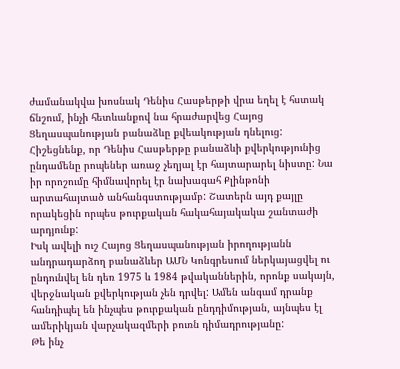ժամանակվա խոսնակ Դենիս Հասթերթի վրա եղել է հստակ ճնշում, ինչի հետևանքով նա հրաժարվեց Հայոց Ցեղասպանության բանաձևը քվեակության դնելուց:
Հիշեցնենք, որ Դենիս Հասթերթը բանաձևի քվերկությունից ընդամենը րոպեներ առաջ չեղյալ էր հայտարարել նիստը: Նա իր որոշումը հիմնավորել էր նախագահ Քլինթոնի արտահայտած անհանգստությամբ: Շատերն այդ քայլը որակեցին որպես թուրքական հակահայակակա շանտաժի արդյունք:
Իսկ ավելի ուշ Հայոց Ցեղասպանության իրողությանն անդրադարձող բանաձևեր ԱՄՆ Կոնգրեսում ներկայացվել ու ընդունվել են դեռ 1975 և 1984 թվականներին, որոնք սակայն, վերջնական քվերկության չեն դրվել: Ամեն անգամ դրանք հանդիպել են ինչպես թուրքական ընդդիմության, այնպես էլ ամերիկյան վարչակազմերի բուռն դիմադրությանը:
Թե ինչ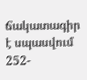ճակատագիր է սպասվում 252-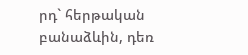րդ` հերթական բանաձևին, դեռ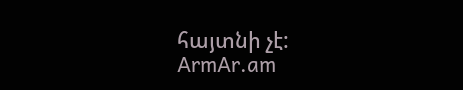հայտնի չէ:
ArmAr.am